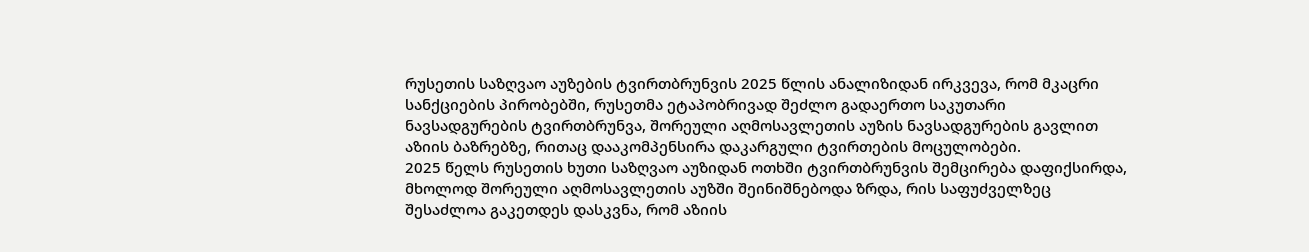რუსეთის საზღვაო აუზების ტვირთბრუნვის 2025 წლის ანალიზიდან ირკვევა, რომ მკაცრი სანქციების პირობებში, რუსეთმა ეტაპობრივად შეძლო გადაერთო საკუთარი ნავსადგურების ტვირთბრუნვა, შორეული აღმოსავლეთის აუზის ნავსადგურების გავლით აზიის ბაზრებზე, რითაც დააკომპენსირა დაკარგული ტვირთების მოცულობები.
2025 წელს რუსეთის ხუთი საზღვაო აუზიდან ოთხში ტვირთბრუნვის შემცირება დაფიქსირდა, მხოლოდ შორეული აღმოსავლეთის აუზში შეინიშნებოდა ზრდა, რის საფუძველზეც შესაძლოა გაკეთდეს დასკვნა, რომ აზიის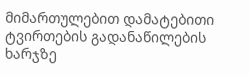მიმართულებით დამატებითი ტვირთების გადანაწილების ხარჯზე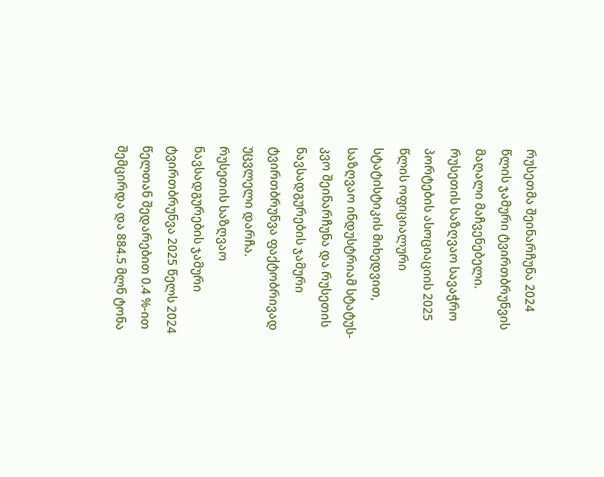რუსეთმა შეინარჩუნა 2024 წლის ჯამური ტვირთბრუნვის მაღალი მაჩვენებელი.
რუსეთის საზღვაო სავაჭრო პორტების ასოციაციის 2025 წლის ოფიციალური სტატისტიკის მიხედვით, საზღვაო ინდუსტრიამ სტატუს-კვო შეინარჩუნა და რუსეთის ნავსადგურების ჯამური ტვირთბრუნვა ფაქტობრივად უცვლელი დარჩა.
რუსეთის საზღვაო ნავსადგურების ჯამური ტვირთბრუნვა 2025 წელს 2024 წელთან შედარებით 0.4 %-ით შემცირდა და 884.5 მლნ ტონა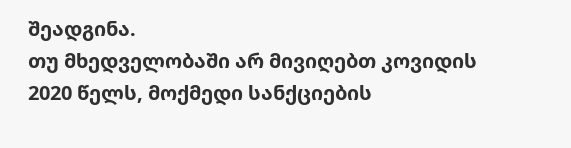შეადგინა.
თუ მხედველობაში არ მივიღებთ კოვიდის 2020 წელს, მოქმედი სანქციების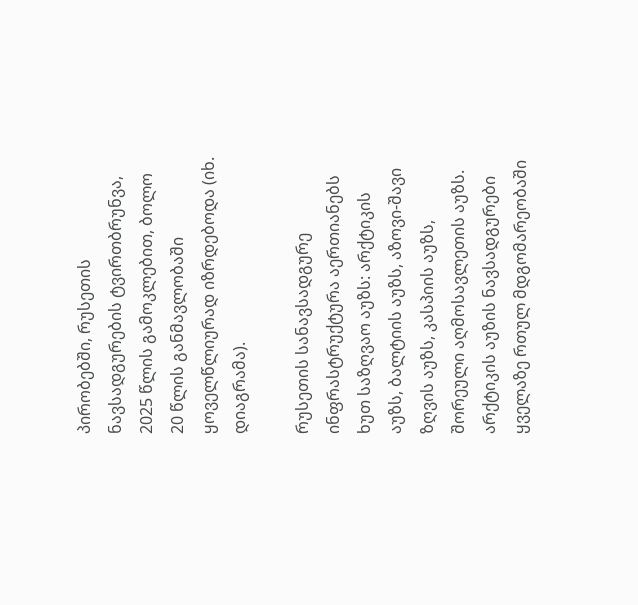პირობებში, რუსეთის ნავსადგურების ტვირთბრუნვა, 2025 წლის გამოკლებით, ბოლო 20 წლის განმავლობაში ყოველწლიურად იზრდებოდა (იხ. დიაგრამა).

რუსეთის სანავსადგურე ინფრასტრუქტურა აერთიანებს ხუთ საზღვაო აუზს: არქტიკის აუზს, ბალტიის აუზს, აზოვი-შავი ზღვის აუზს, კასპიის აუზს, შორეული აღმოსავლეთის აუზს.
არქტიკის აუზის ნავსადგურები ყველაზე რთულ მდგომარეობაში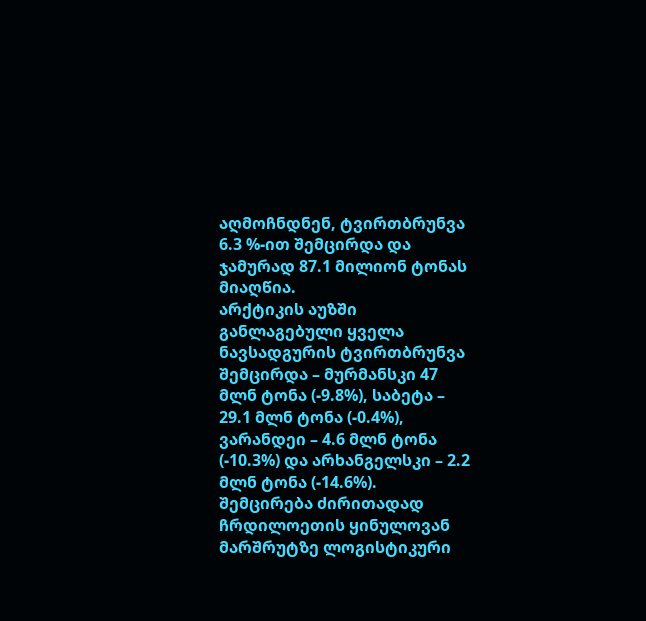აღმოჩნდნენ, ტვირთბრუნვა 6.3 %-ით შემცირდა და ჯამურად 87.1 მილიონ ტონას მიაღწია.
არქტიკის აუზში განლაგებული ყველა ნავსადგურის ტვირთბრუნვა შემცირდა – მურმანსკი 47 მლნ ტონა (-9.8%), საბეტა – 29.1 მლნ ტონა (-0.4%), ვარანდეი – 4.6 მლნ ტონა (-10.3%) და არხანგელსკი – 2.2 მლნ ტონა (-14.6%).
შემცირება ძირითადად ჩრდილოეთის ყინულოვან მარშრუტზე ლოგისტიკური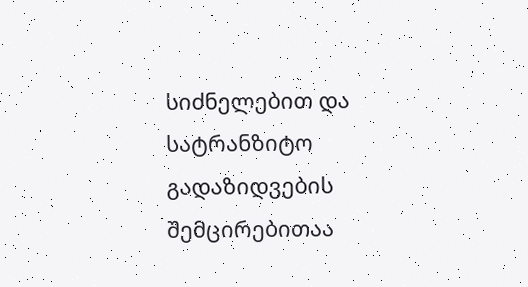სიძნელებით და სატრანზიტო გადაზიდვების შემცირებითაა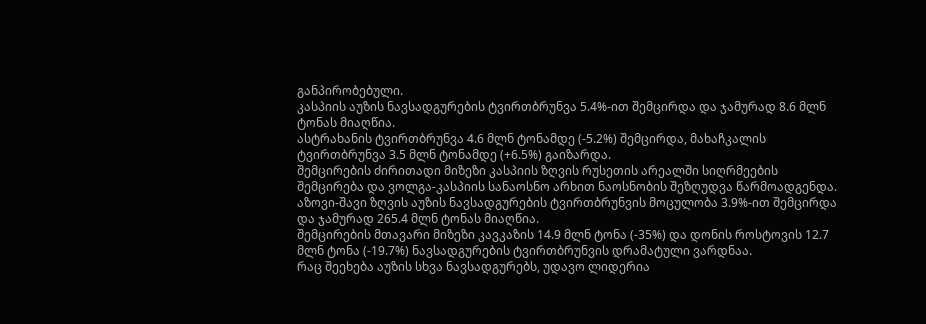განპირობებული.
კასპიის აუზის ნავსადგურების ტვირთბრუნვა 5.4%-ით შემცირდა და ჯამურად 8.6 მლნ ტონას მიაღწია.
ასტრახანის ტვირთბრუნვა 4.6 მლნ ტონამდე (-5.2%) შემცირდა, მახაჩკალის ტვირთბრუნვა 3.5 მლნ ტონამდე (+6.5%) გაიზარდა.
შემცირების ძირითადი მიზეზი კასპიის ზღვის რუსეთის არეალში სიღრმეების შემცირება და ვოლგა-კასპიის სანაოსნო არხით ნაოსნობის შეზღუდვა წარმოადგენდა.
აზოვი-შავი ზღვის აუზის ნავსადგურების ტვირთბრუნვის მოცულობა 3.9%-ით შემცირდა და ჯამურად 265.4 მლნ ტონას მიაღწია.
შემცირების მთავარი მიზეზი კავკაზის 14.9 მლნ ტონა (-35%) და დონის როსტოვის 12.7 მლნ ტონა (-19.7%) ნავსადგურების ტვირთბრუნვის დრამატული ვარდნაა.
რაც შეეხება აუზის სხვა ნავსადგურებს, უდავო ლიდერია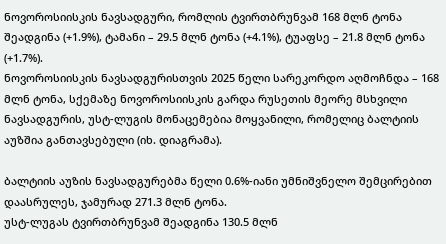ნოვოროსიისკის ნავსადგური, რომლის ტვირთბრუნვამ 168 მლნ ტონა შეადგინა (+1.9%), ტამანი – 29.5 მლნ ტონა (+4.1%), ტუაფსე – 21.8 მლნ ტონა (+1.7%).
ნოვოროსიისკის ნავსადგურისთვის 2025 წელი სარეკორდო აღმოჩნდა – 168 მლნ ტონა, სქემაზე ნოვოროსიისკის გარდა რუსეთის მეორე მსხვილი ნავსადგურის, უსტ-ლუგის მონაცემებია მოყვანილი, რომელიც ბალტიის აუზშია განთავსებული (იხ. დიაგრამა).

ბალტიის აუზის ნავსადგურებმა წელი 0.6%-იანი უმნიშვნელო შემცირებით დაასრულეს, ჯამურად 271.3 მლნ ტონა.
უსტ-ლუგას ტვირთბრუნვამ შეადგინა 130.5 მლნ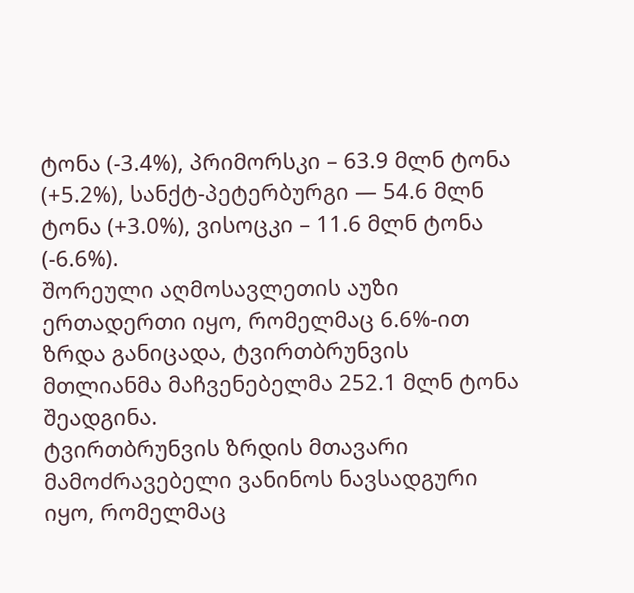ტონა (-3.4%), პრიმორსკი – 63.9 მლნ ტონა (+5.2%), სანქტ-პეტერბურგი — 54.6 მლნ ტონა (+3.0%), ვისოცკი – 11.6 მლნ ტონა (-6.6%).
შორეული აღმოსავლეთის აუზი ერთადერთი იყო, რომელმაც 6.6%-ით ზრდა განიცადა, ტვირთბრუნვის მთლიანმა მაჩვენებელმა 252.1 მლნ ტონა შეადგინა.
ტვირთბრუნვის ზრდის მთავარი მამოძრავებელი ვანინოს ნავსადგური იყო, რომელმაც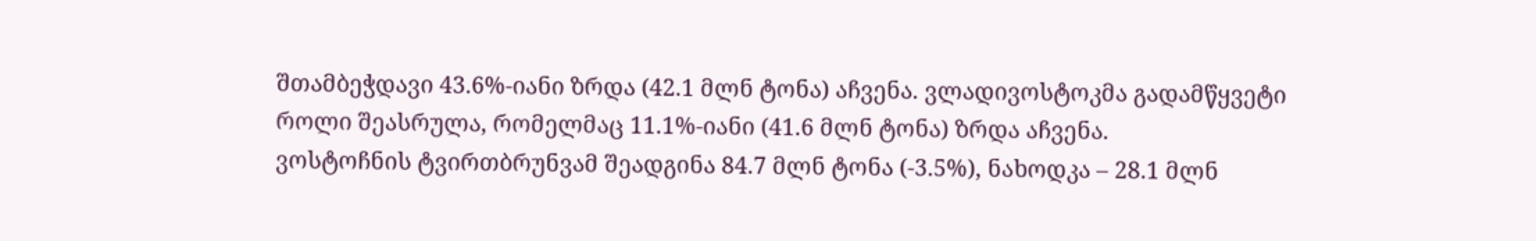შთამბეჭდავი 43.6%-იანი ზრდა (42.1 მლნ ტონა) აჩვენა. ვლადივოსტოკმა გადამწყვეტი როლი შეასრულა, რომელმაც 11.1%-იანი (41.6 მლნ ტონა) ზრდა აჩვენა.
ვოსტოჩნის ტვირთბრუნვამ შეადგინა 84.7 მლნ ტონა (-3.5%), ნახოდკა – 28.1 მლნ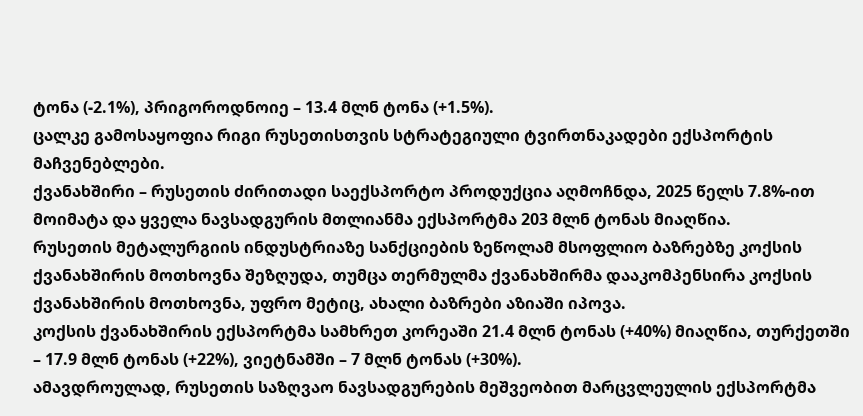ტონა (-2.1%), პრიგოროდნოიე – 13.4 მლნ ტონა (+1.5%).
ცალკე გამოსაყოფია რიგი რუსეთისთვის სტრატეგიული ტვირთნაკადები ექსპორტის მაჩვენებლები.
ქვანახშირი – რუსეთის ძირითადი საექსპორტო პროდუქცია აღმოჩნდა, 2025 წელს 7.8%-ით მოიმატა და ყველა ნავსადგურის მთლიანმა ექსპორტმა 203 მლნ ტონას მიაღწია.
რუსეთის მეტალურგიის ინდუსტრიაზე სანქციების ზეწოლამ მსოფლიო ბაზრებზე კოქსის ქვანახშირის მოთხოვნა შეზღუდა, თუმცა თერმულმა ქვანახშირმა დააკომპენსირა კოქსის ქვანახშირის მოთხოვნა, უფრო მეტიც, ახალი ბაზრები აზიაში იპოვა.
კოქსის ქვანახშირის ექსპორტმა სამხრეთ კორეაში 21.4 მლნ ტონას (+40%) მიაღწია, თურქეთში – 17.9 მლნ ტონას (+22%), ვიეტნამში – 7 მლნ ტონას (+30%).
ამავდროულად, რუსეთის საზღვაო ნავსადგურების მეშვეობით მარცვლეულის ექსპორტმა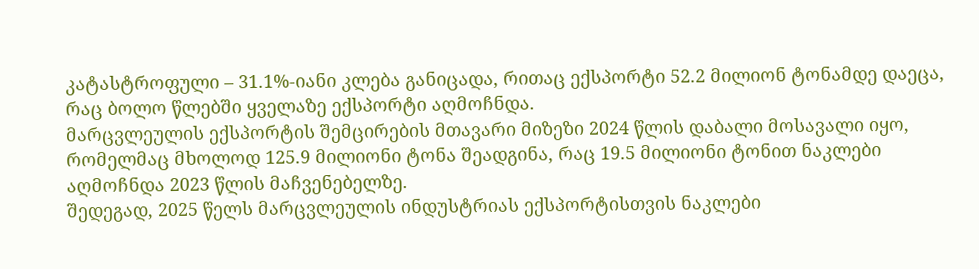კატასტროფული – 31.1%-იანი კლება განიცადა, რითაც ექსპორტი 52.2 მილიონ ტონამდე დაეცა, რაც ბოლო წლებში ყველაზე ექსპორტი აღმოჩნდა.
მარცვლეულის ექსპორტის შემცირების მთავარი მიზეზი 2024 წლის დაბალი მოსავალი იყო, რომელმაც მხოლოდ 125.9 მილიონი ტონა შეადგინა, რაც 19.5 მილიონი ტონით ნაკლები აღმოჩნდა 2023 წლის მაჩვენებელზე.
შედეგად, 2025 წელს მარცვლეულის ინდუსტრიას ექსპორტისთვის ნაკლები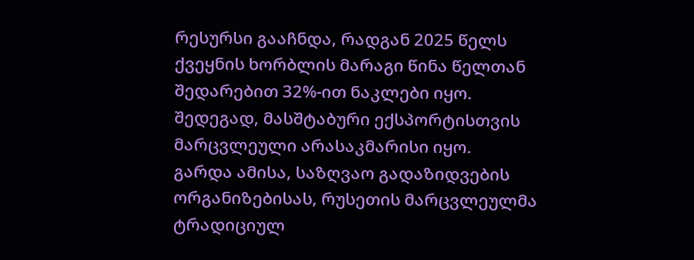რესურსი გააჩნდა, რადგან 2025 წელს ქვეყნის ხორბლის მარაგი წინა წელთან შედარებით 32%-ით ნაკლები იყო. შედეგად, მასშტაბური ექსპორტისთვის მარცვლეული არასაკმარისი იყო.
გარდა ამისა, საზღვაო გადაზიდვების ორგანიზებისას, რუსეთის მარცვლეულმა ტრადიციულ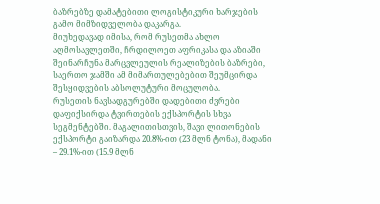ბაზრებზე დამატებითი ლოგისტიკური ხარჯების გამო მიმზიდველობა დაკარგა.
მიუხედავად იმისა, რომ რუსეთმა ახლო აღმოსავლეთში, ჩრდილოეთ აფრიკასა და აზიაში შეინარჩუნა მარცვლეულის რეალიზების ბაზრები, საერთო ჯამში ამ მიმართულებებით შეუმცირდა შესყიდვების აბსოლუტური მოცულობა.
რუსეთის ნავსადგურებში დადებითი ძვრები დაფიქსირდა ტვირთების ექსპორტის სხვა სეგმენტებში. მაგალითისთვის, შავი ლითონების ექსპორტი გაიზარდა 20.8%-ით (23 მლნ ტონა), მადანი – 29.1%-ით (15.9 მლნ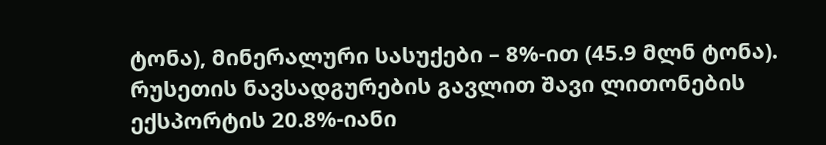ტონა), მინერალური სასუქები – 8%-ით (45.9 მლნ ტონა).
რუსეთის ნავსადგურების გავლით შავი ლითონების ექსპორტის 20.8%-იანი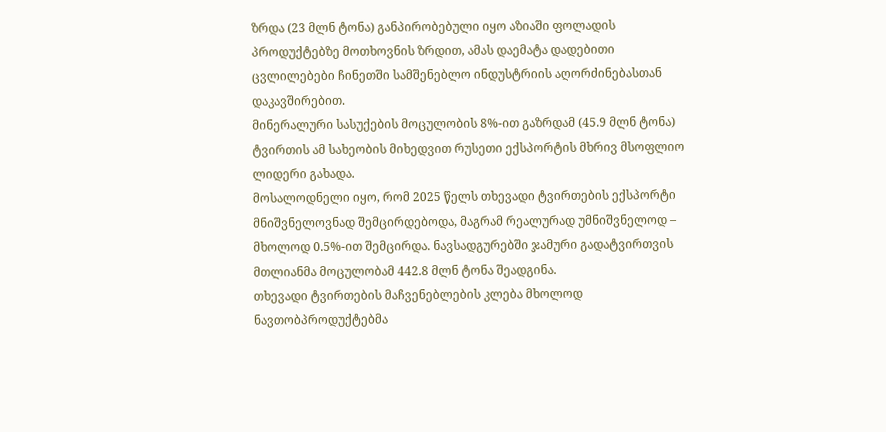ზრდა (23 მლნ ტონა) განპირობებული იყო აზიაში ფოლადის პროდუქტებზე მოთხოვნის ზრდით, ამას დაემატა დადებითი ცვლილებები ჩინეთში სამშენებლო ინდუსტრიის აღორძინებასთან დაკავშირებით.
მინერალური სასუქების მოცულობის 8%-ით გაზრდამ (45.9 მლნ ტონა) ტვირთის ამ სახეობის მიხედვით რუსეთი ექსპორტის მხრივ მსოფლიო ლიდერი გახადა.
მოსალოდნელი იყო, რომ 2025 წელს თხევადი ტვირთების ექსპორტი მნიშვნელოვნად შემცირდებოდა, მაგრამ რეალურად უმნიშვნელოდ – მხოლოდ 0.5%-ით შემცირდა. ნავსადგურებში ჯამური გადატვირთვის მთლიანმა მოცულობამ 442.8 მლნ ტონა შეადგინა.
თხევადი ტვირთების მაჩვენებლების კლება მხოლოდ ნავთობპროდუქტებმა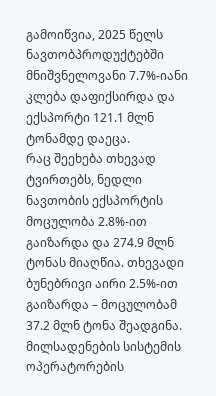გამოიწვია, 2025 წელს ნავთობპროდუქტებში მნიშვნელოვანი 7.7%-იანი კლება დაფიქსირდა და ექსპორტი 121.1 მლნ ტონამდე დაეცა.
რაც შეეხება თხევად ტვირთებს, ნედლი ნავთობის ექსპორტის მოცულობა 2.8%-ით გაიზარდა და 274.9 მლნ ტონას მიაღწია. თხევადი ბუნებრივი აირი 2.5%-ით გაიზარდა – მოცულობამ 37.2 მლნ ტონა შეადგინა.
მილსადენების სისტემის ოპერატორების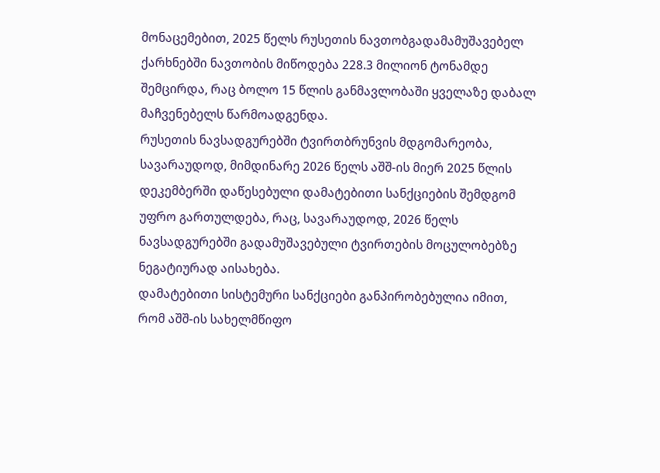მონაცემებით, 2025 წელს რუსეთის ნავთობგადამამუშავებელ ქარხნებში ნავთობის მიწოდება 228.3 მილიონ ტონამდე შემცირდა, რაც ბოლო 15 წლის განმავლობაში ყველაზე დაბალ მაჩვენებელს წარმოადგენდა.
რუსეთის ნავსადგურებში ტვირთბრუნვის მდგომარეობა, სავარაუდოდ, მიმდინარე 2026 წელს აშშ-ის მიერ 2025 წლის დეკემბერში დაწესებული დამატებითი სანქციების შემდგომ უფრო გართულდება, რაც, სავარაუდოდ, 2026 წელს ნავსადგურებში გადამუშავებული ტვირთების მოცულობებზე ნეგატიურად აისახება.
დამატებითი სისტემური სანქციები განპირობებულია იმით, რომ აშშ-ის სახელმწიფო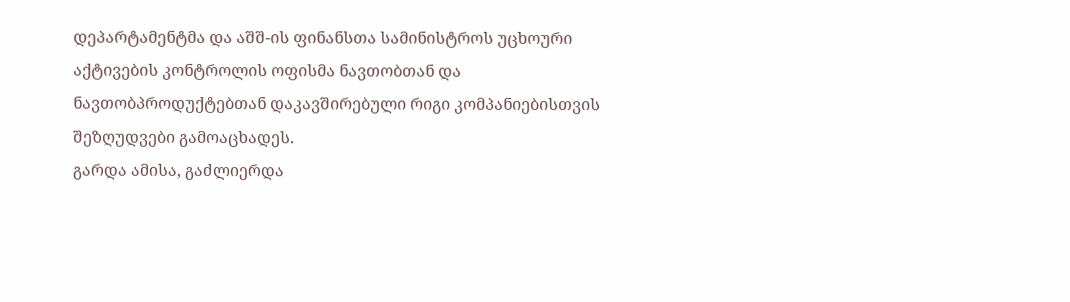დეპარტამენტმა და აშშ-ის ფინანსთა სამინისტროს უცხოური აქტივების კონტროლის ოფისმა ნავთობთან და ნავთობპროდუქტებთან დაკავშირებული რიგი კომპანიებისთვის შეზღუდვები გამოაცხადეს.
გარდა ამისა, გაძლიერდა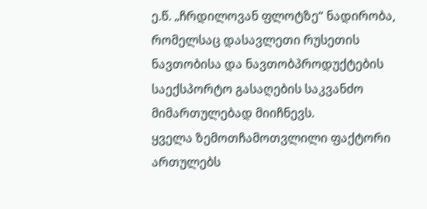ე.წ. „ჩრდილოვან ფლოტზე“ ნადირობა, რომელსაც დასავლეთი რუსეთის ნავთობისა და ნავთობპროდუქტების საექსპორტო გასაღების საკვანძო მიმართულებად მიიჩნევს.
ყველა ზემოთჩამოთვლილი ფაქტორი ართულებს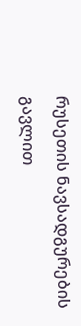რუსეთის ნავსადგურების გავლით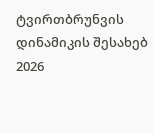ტვირთბრუნვის დინამიკის შესახებ 2026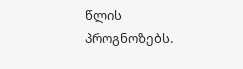წლის პროგნოზებს.